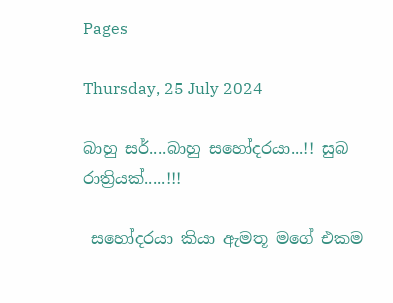Pages

Thursday, 25 July 2024

බාහු සර්....බාහු සහෝදරයා...!! සුබ රාත්‍රියක්.....!!!

 සහෝදරයා කියා ඇමතූ මගේ එකම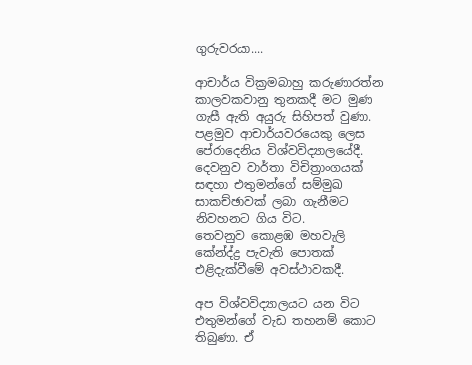ගුරුවරයා....

ආචාර්ය වික්‍රමබාහු කරුණාරත්න කාලවකවානු තුනකදී මට මුණ ගැසී ඇති අයුරු සිහිපත් වුණා.
පළමුව ආචාර්යවරයෙකු ලෙස පේරාදෙනිය විශ්වවිද්‍යාලයේදී.
දෙවනුව වාර්තා විචිත්‍රාංගයක් සඳහා එතුමන්ගේ සම්මුඛ සාකච්ඡාවක් ලබා ගැනීමට නිවහනට ගිය විට.
තෙවනුව කොළඹ මහවැලි කේන්ද්‍ද්‍ර පැවැති පොතක් එළිදැක්වීමේ අවස්ථාවකදී.

අප විශ්වවිද්‍යාලයට යන විට එතුමන්ගේ වැඩ තහනම් කොට තිබුණා. ඒ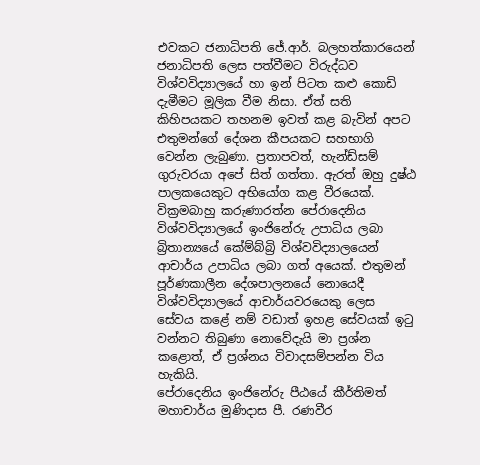එවකට ජනාධිපති ජේ.ආර්. බලහත්කාරයෙන් ජනාධිපති ලෙස පත්වීමට විරුද්ධව විශ්වවිද්‍යාලයේ හා ඉන් පිටත කළු කොඩි දැමීමට මූලික වීම නිසා. ඒත් සති කිහිපයකට තහනම ඉවත් කළ බැවින් අපට එතුමන්ගේ දේශන කීපයකට සහභාගි වෙන්න ලැබුණා. ප්‍රතාපවත්, හැන්ඩ්සම් ගුරුවරයා අපේ සිත් ගත්තා. ඇරත් ඔහු දුෂ්ඨ පාලකයෙකුට අභියෝග කළ වීරයෙක්.
වික්‍රමබාහු කරුණාරත්න පේරාදෙනිය විශ්වවිද්‍යාලයේ ඉංජිනේරු උපාධිය ලබා බ්‍රිතාන්‍යයේ කේම්බ්‍බ්‍රි විශ්වවිද්‍යාලයෙන් ආචාර්ය උපාධිය ලබා ගත් අයෙක්. එතුමන් පූර්ණකාලීන දේශපාලනයේ නොයෙදී විශ්වවිද්‍යාලයේ ආචාර්යවරයෙකු ලෙස සේවය කළේ නම් වඩාත් ඉහළ සේවයක් ඉටු වන්නට තිබුණා නොවේදැයි මා ප්‍රශ්න කළොත්, ඒ ප්‍රශ්නය විවාදසම්පන්න විය හැකියි.
පේරාදෙනිය ඉංජිනේරු පීඨයේ කීර්තිමත් මහාචාර්ය මුණිදාස පී. රණවීර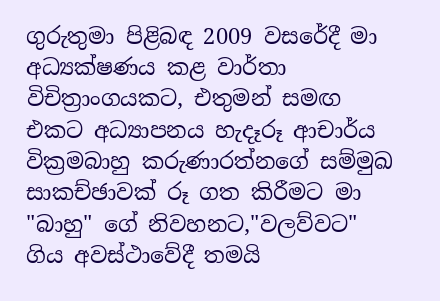ගුරුතුමා පිළිබඳ 2009 වසරේදී මා අධ්‍යක්ෂණය කළ වාර්තා විචිත්‍රාංගයකට, එතුමන් සමඟ එකට අධ්‍යාපනය හැදෑරූ ආචාර්ය වික්‍රමබාහු කරුණාරත්නගේ සම්මුඛ සාකච්ඡාවක් රූ ගත කිරීමට මා "බාහු" ගේ නිවහනට,"වලව්වට" ගිය අවස්ථාවේදී තමයි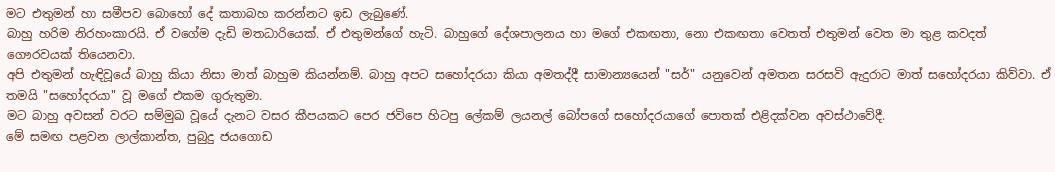මට එතුමන් හා සමීපව බොහෝ දේ කතාබහ කරන්නට ඉඩ ලැබුණේ.
බාහු හරිම නිරහංකාරයි. ඒ වගේම දැඩි මතධාරියෙක්. ඒ එතුමන්ගේ හැටි. බාහුගේ දේශපාලනය හා මගේ එකඟතා, නො එකඟතා වෙතත් එතුමන් වෙත මා තුළ කවදත් ගෞරවයක් තියෙනවා.
අපි එතුමන් හැඳිවූයේ බාහු කියා නිසා මාත් බාහුම කියන්නම්. බාහු අපට සහෝදරයා කියා අමතද්දී සාමාන්‍යයෙන් "සර්" යනුවෙන් අමතන සරසවි ඇදුරාට මාත් සහෝදරයා කිව්වා. ඒ තමයි "සහෝදරයා" වූ මගේ එකම ගුරුතුමා.
මට බාහු අවසන් වරට සම්මුඛ වූයේ දැනට වසර කීපයකට පෙර ජවිපෙ හිටපු ලේකම් ලයනල් බෝපගේ සහෝදරයාගේ පොතක් එළිදක්වන අවස්ථාවේදී.
මේ සමඟ පළවන ලාල්කාන්ත, පුබුදු ජයගොඩ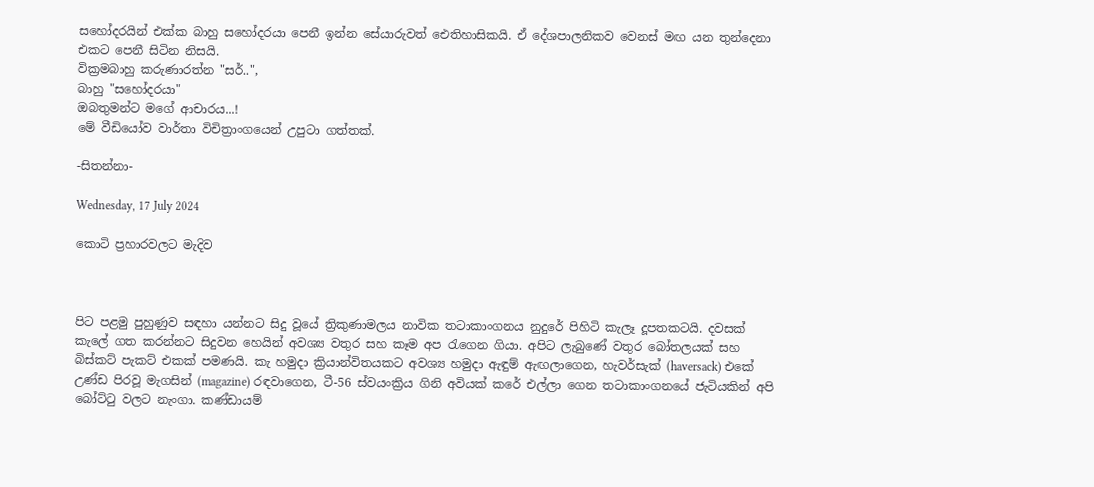සහෝදරයින් එක්ක බාහු සහෝදරයා පෙනී ඉන්න සේයාරුවත් ඓතිහාසිකයි. ඒ දේශපාලනිකව වෙනස් මඟ යන තුන්දෙනා එකට පෙනී සිටින නිසයි.
වික්‍රමබාහු කරුණාරත්න "සර්..",
බාහු "සහෝදරයා"
ඔබතුමන්ට මගේ ආචාරය...!
මේ වීඩියෝව වාර්තා විචිත්‍රාංගයෙන් උපුටා ගත්තක්.

-සිතන්නා-

Wednesday, 17 July 2024

කොටි ප්‍රහාරවලට මැදිව



පිට පළමු පුහුණුව සඳහා යන්නට සිදු වූයේ ත්‍රිකුණාමලය නාවික තටාකාංගනය නුදුරේ පිහිටි කැලෑ දූපතකටයි. දවසක් කැලේ ගත කරන්නට සිදුවන හෙයින් අවශ්‍ය වතුර සහ කෑම අප රැගෙන ගියා. අපිට ලැබුණේ වතුර බෝතලයක් සහ බිස්කට් පැකට් එකක් පමණයි. කැ හමුදා ක්‍රියාන්විතයකට අවශ්‍ය හමුදා ඇඳුම් ඇඟලාගෙන, හැවර්සැක් (haversack) එකේ උණ්ඩ පිරවූ මැගසින් (magazine) රඳවාගෙන, ටී-56 ස්වයංක්‍රිය ගිනි අවියක් කරේ එල්ලා ගෙන තටාකාංගනයේ ජැටියකින් අපි බෝට්ටු වලට නැංගා. කණ්ඩායම්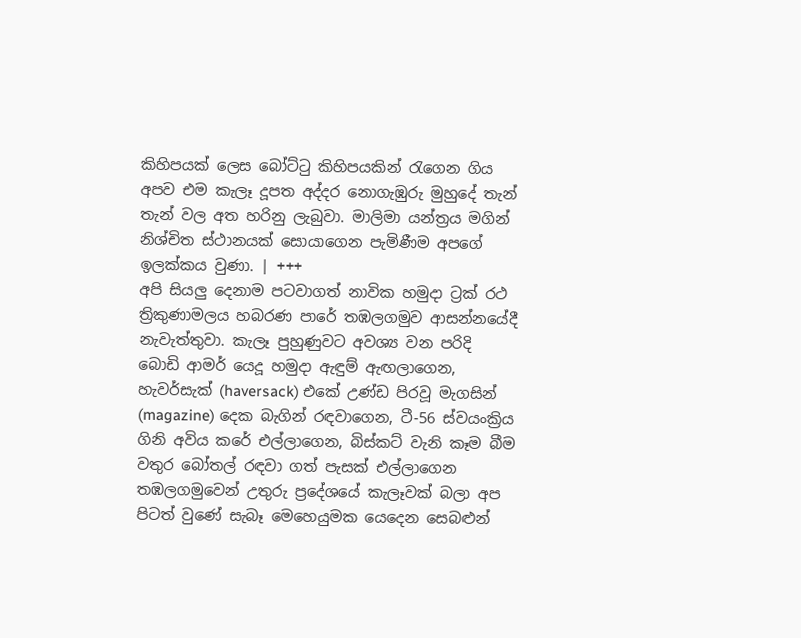කිහිපයක් ලෙස බෝට්ටු කිහිපයකින් රැගෙන ගිය අපව එම කැලෑ දූපත අද්දර නොගැඹුරු මුහුදේ තැන් තැන් වල අත හරිනු ලැබුවා. මාලිමා යන්ත්‍රය මගින් නිශ්චිත ස්ථානයක් සොයාගෙන පැමිණීම අපගේ ඉලක්කය වුණා. | +++
අපි සියලු දෙනාම පටවාගත් නාවික හමුදා ට්‍රක් රථ ත්‍රිකුණාමලය හබරණ පාරේ තඹලගමුව ආසන්නයේදී නැවැත්තුවා. කැලෑ පුහුණුවට අවශ්‍ය වන පරිදි බොඩි ආමර් යෙදූ හමුදා ඇඳුම් ඇඟලාගෙන, හැවර්සැක් (haversack) එකේ උණ්ඩ පිරවූ මැගසින් (magazine) දෙක බැගින් රඳවාගෙන, ටී-56 ස්වයංක්‍රිය ගිනි අවිය කරේ එල්ලාගෙන, බිස්කට් වැනි කෑම බීම වතුර බෝතල් රඳවා ගත් පැසක් එල්ලාගෙන තඹලගමුවෙන් උතුරු ප්‍රදේශයේ කැලෑවක් බලා අප පිටත් වුණේ සැබෑ මෙහෙයුමක යෙදෙන සෙබළුන්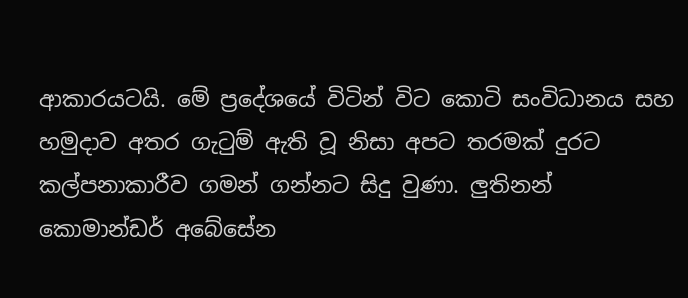ආකාරයටයි. මේ ප්‍රදේශයේ විටින් විට කොටි සංවිධානය සහ හමුදාව අතර ගැටුම් ඇති වූ නිසා අපට තරමක් දුරට කල්පනාකාරීව ගමන් ගන්නට සිදු වුණා. ලුතිනන් කොමාන්ඩර් අබේසේන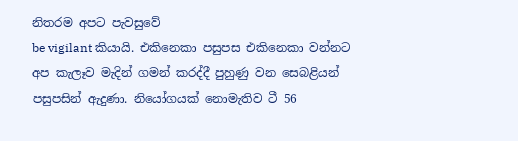නිතරම අපට පැවසුවේ
be vigilant කියායි. එකිනෙකා පසුපස එකිනෙකා වන්නට අප කැලෑව මැදින්‍ ගමන් කරද්දී පුහුණු වන සෙබළියන් පසුපසින් ඇදුණා. නියෝගයක් නොමැතිව ටී 56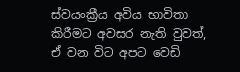ස්වයංක්‍රීය අවිය භාවිතා කිරීමට අවසර නැති වුවත්, ඒ වන විට අපට වෙඩි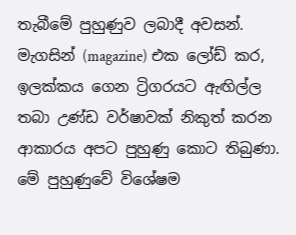තැබීමේ පුහුණුව ලබාදී අවසන්. මැගසින් (magazine) එක ලෝඩ් කර, ඉලක්කය ගෙන ට්‍රිගරයට ඇඟිල්ල තබා උණ්ඩ වර්ෂාවක් නිකුත් කරන ආකාරය අපට පුහුණු කොට තිබුණා. මේ පුහුණුවේ විශේෂම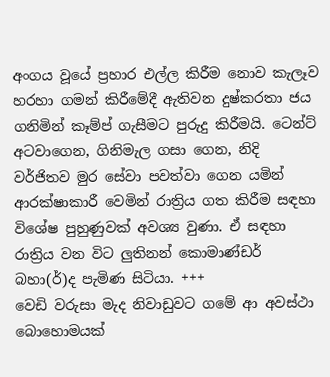අංගය වූයේ ප්‍රහාර එල්ල කිරීම නොව කැලෑව හරහා ගමන් කිරීමේදී ඇතිවන දුෂ්කරතා ජය ගනිමින් කෑම්ප් ගැසීමට පුරුදු කිරීමයි. ටෙන්ට් අටවාගෙන, ගිනිමැල ගසා ගෙන, නිදි වර්ජිතව මුර සේවා පවත්වා ගෙන යමින් ආරක්ෂාකාරී වෙමින් රාත්‍රිය ගත කිරීම සඳහා විශේෂ පුහුණුවක් අවශ්‍ය වුණා. ඒ සඳහා රාත්‍රිය වන විට ලුතිනන් කොමාණ්ඩර් බහා(ර්)ද පැමිණ සිටියා. +++
වෙඩි වරුසා මැද නිවාඩුවට ගමේ ආ අවස්ථා බොහොමයක්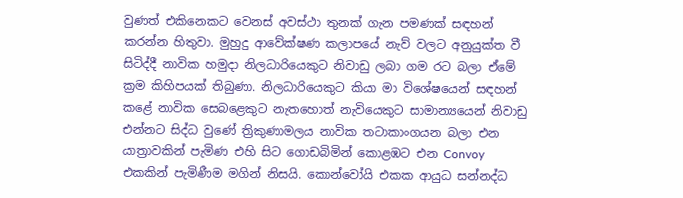වුණත් එකිනෙකට වෙනස් අවස්ථා තුනක් ගැන පමණක් සඳහන් කරන්න හිතුවා. මුහුදු ආවේක්ෂණ කලාපයේ නැව් වලට අනුයුක්ත වී සිටිද්දී නාවික හමුදා නිලධාරියෙකුට නිවාඩු ලබා ගම රට බලා ඒමේ ක්‍රම කිහිපයක් තිබුණා. නිලධාරියෙකුට කියා මා විශේෂයෙන් සඳහන් කළේ නාවික සෙබළෙකුට නැතහොත් නැවියෙකුට සාමාන්‍යයෙන් නිවාඩු එන්නට සිද්ධ වුණේ ත්‍රිකුණාමලය නාවික තටාකාංගයන බලා එන යාත්‍රාවකින් පැමිණ එහි සිට ගොඩබිමින් කොළඹට එන Convoy එකකින් පැමිණීම මගින් නිසයි. කොන්වෝයි එකක ආයුධ සන්නද්ධ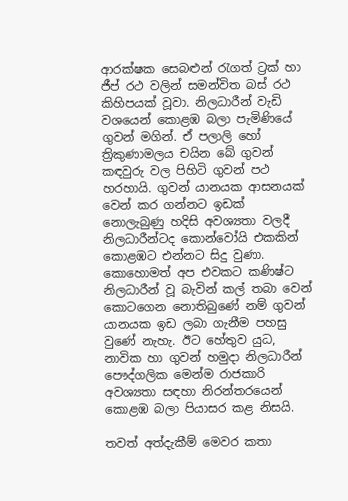ආරක්ෂක සෙබළුන් රැගත් ට්‍රක් හා ජීප් රථ වලින් සමන්විත බස් රථ කිහිපයක් වූවා. නිලධාරීන් වැඩි වශයෙන් කොළඹ බලා පැමිණියේ ගුවන් මගින්. ඒ පලාලි හෝ ත්‍රිකුණාමලය චයින බේ ගුවන් කඳවුරු වල පිහිටි ගුවන් පථ හරහායි. ගුවන් යානයක ආසනයක් වෙන් කර ගන්නට ඉඩක් නොලැබුණු හදිසි අවශ්‍යතා වලදී නිලධාරීන්ටද කොන්වෝයි එකකින් කොළඹට එන්නට සිදු වුණා. කො‍‍හොමත් අප එවකට කණිෂ්ට නිලධාරීන් වූ බැවින් කල් තබා වෙන් කොටගෙන නොතිබුණේ නම් ගුවන් යානයක ඉඩ ලබා ගැනීම පහසු වුණේ නැහැ. ඊට හේතුව යුධ, නාවික හා ගුවන් හමුදා නිලධාරීන් පෞද්ගලික මෙන්ම රාජකාරි අවශ්‍යතා සඳහා නිරන්තරයෙන් කොළඹ බලා පියාසර කළ නිසයි.

තවත් අත්දැකීම් මෙවර කතා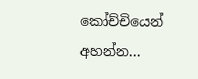කෝච්චියෙන් අහන්න...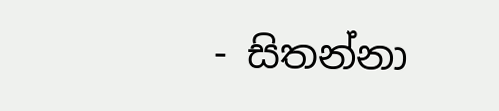- සිතන්නා